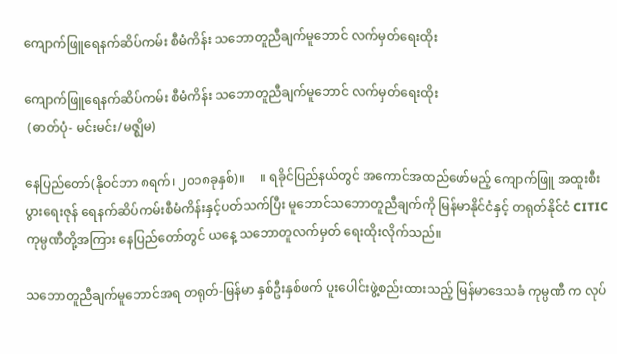ကျောက်ဖြူရေနက်ဆိပ်ကမ်း စီမံကိန်း သဘောတူညီချက်မူဘောင် လက်မှတ်ရေးထိုး

ကျောက်ဖြူရေနက်ဆိပ်ကမ်း စီမံကိန်း သဘောတူညီချက်မူဘောင် လက်မှတ်ရေးထိုး
 (ဓာတ်ပုံ- မင်းမင်း/မဇ္ဈိမ)

နေပြည်တော်(နိုဝင်ဘာ ၈ရက်၊ ၂၀၁၈ခုနှစ်)။     ။ ရခိုင်ပြည်နယ်တွင် အကောင်အထည်ဖော်မည့် ကျောက်ဖြူ အထူးစီးပွားရေးဇုန် ရေနက်ဆိပ်ကမ်းစီမံကိန်းနှင့်ပတ်သက်ပြီး မူဘောင်သဘောတူညီချက်ကို မြန်မာနိုင်ငံနှင့် တရုတ်နိုင်ငံ CITIC ကုမ္ပဏီတို့အကြား နေပြည်တော်တွင် ယနေ့ သဘောတူလက်မှတ် ရေးထိုးလိုက်သည်။

သဘောတူညီချက်မူဘောင်အရ တရုတ်-မြန်မာ နှစ်ဦးနှစ်ဖက် ပူးပေါင်းဖွဲ့စည်းထားသည့် မြန်မာဒေသခံ ကုမ္ပဏီ က လုပ်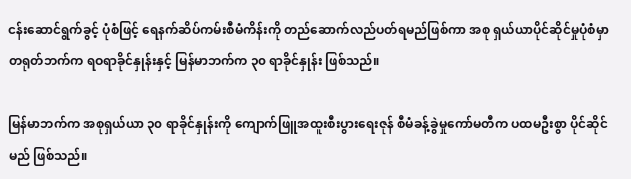ငန်းဆောင်ရွက်ခွင့် ပုံစံဖြင့် ရေနက်ဆိပ်ကမ်းစီမံကိန်းကို တည်ဆောက်လည်ပတ်ရမည်ဖြစ်ကာ အစု ရှယ်ယာပိုင်ဆိုင်မှုပုံစံမှာ တရုတ်ဘက်က ရဝရာခိုင်နှုန်းနှင့် မြန်မာဘက်က ၃၀ ရာခိုင်နှုန်း ဖြစ်သည်။

မြန်မာဘက်က အစုရှယ်ယာ ၃၀ ရာခိုင်နှုန်းကို ကျောက်ဖြူအထူးစီးပွားရေးဇုန် စီမံခန့်ခွဲမှုကော်မတီက ပထမဦးစွာ ပိုင်ဆိုင်မည် ဖြစ်သည်။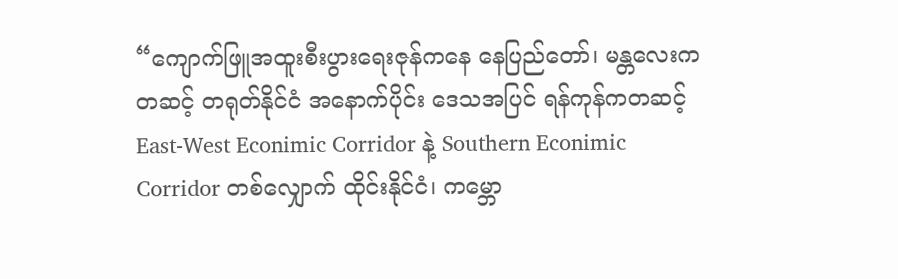“ကျောက်ဖြူအထူးစီးပွားရေးဇုန်ကနေ နေပြည်တော်၊ မန္တလေးကတဆင့် တရုတ်နိုင်ငံ အနောက်ပိုင်း ဒေသအပြင် ရန်ကုန်ကတဆင့် East-West Econimic Corridor နဲ့ Southern Econimic Corridor တစ်လျှောက် ထိုင်းနိုင်ငံ၊ ကမ္ဘော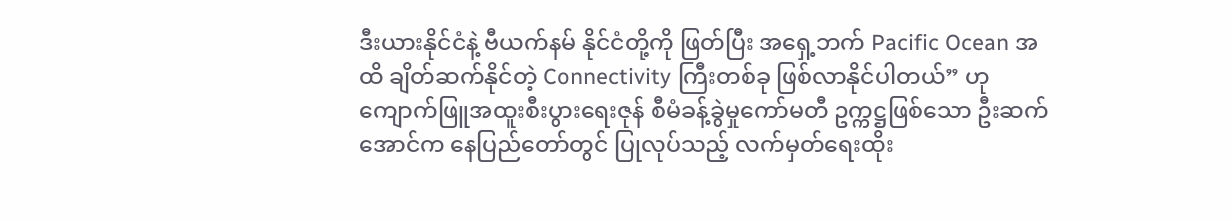ဒီးယားနိုင်ငံနဲ့ ဗီယက်နမ် နိုင်ငံတို့ကို ဖြတ်ပြီး အရှေ့ဘက် Pacific Ocean အထိ ချိတ်ဆက်နိုင်တဲ့ Connectivity ကြီးတစ်ခု ဖြစ်လာနိုင်ပါတယ်” ဟု ကျောက်ဖြူအထူးစီးပွားရေးဇုန် စီမံခန့်ခွဲမှုကော်မတီ ဥက္ကဋ္ဌဖြစ်သော ဦးဆက်အောင်က နေပြည်တော်တွင် ပြုလုပ်သည့် လက်မှတ်ရေးထိုး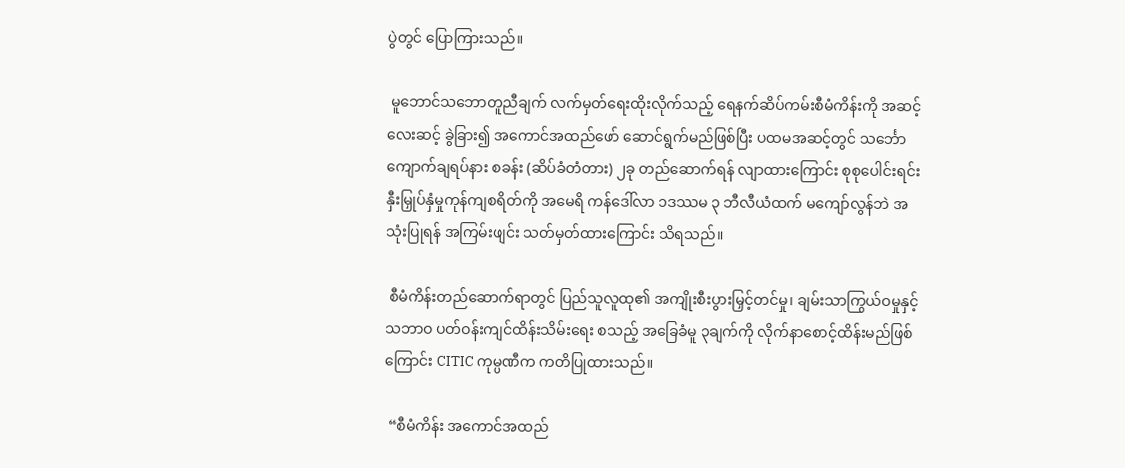ပွဲတွင် ပြောကြားသည်။

 မူဘောင်သဘောတူညီချက် လက်မှတ်ရေးထိုးလိုက်သည့် ရေနက်ဆိပ်ကမ်းစီမံကိန်းကို အဆင့် လေးဆင့် ခွဲခြား၍ အကောင်အထည်ဖော် ဆောင်ရွက်မည်ဖြစ်ပြီး ပထမအဆင့်တွင် သင်္ဘောကျောက်ချရပ်နား စခန်း (ဆိပ်ခံတံတား) ၂ခု တည်ဆောက်ရန် လျာထားကြောင်း စုစုပေါင်းရင်းနှီးမြှုပ်နှံမှုကုန်ကျစရိတ်ကို အမေရိ ကန်ဒေါ်လာ ၁ဒဿမ ၃ ဘီလီယံထက် မကျော်လွန်ဘဲ အသုံးပြုရန် အကြမ်းဖျင်း သတ်မှတ်ထားကြောင်း သိရသည်။

 စီမံကိန်းတည်ဆောက်ရာတွင် ပြည်သူလူထု၏ အကျိုးစီးပွားမြှင့်တင်မှု၊ ချမ်းသာကြွယ်ဝမှုနှင့် သဘာဝ ပတ်ဝန်းကျင်ထိန်းသိမ်းရေး စသည့် အခြေခံမူ ၃ချက်ကို လိုက်နာစောင့်ထိန်းမည်ဖြစ်ကြောင်း CITIC ကုမ္ပဏီက ကတိပြုထားသည်။

 “စီမံကိန်း အကောင်အထည်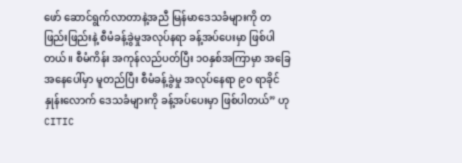ဖော် ဆောင်ရွက်လာတာနဲ့အညီ မြန်မာဒေသခံများကို တဖြည်းဖြည်းနဲ့ စီမံခန့်ခွဲမှုအလုပ်နရာ ခန့်အပ်ပေးမှာ ဖြစ်ပါတယ်။ စီမံကိန်း အကုန်လည်ပတ်ပြီး ၁ဝနှစ်အကြာမှာ အခြေအနေပေါ်မှာ မူတည်ပြီး စီမံခန့်ခွဲမှု အလုပ်နေရာ ၉၀ ရာခိုင်နှုန်းလောက် ဒေသခံများကို ခန့်အပ်ပေးမှာ ဖြစ်ပါတယ်” ဟု CITIC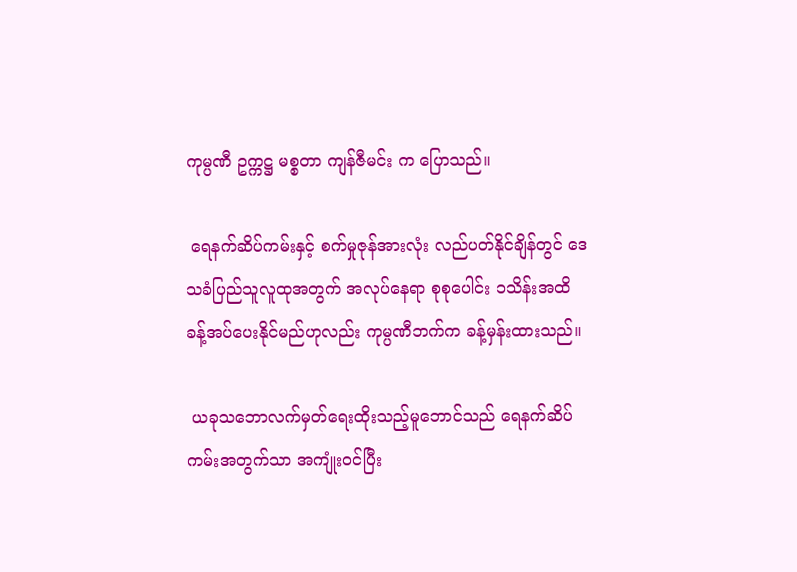ကုမ္ပဏီ ဥက္ကဋ္ဌ မစ္စတာ ကျန်ဇီမင်း က ပြောသည်။

 ရေနက်ဆိပ်ကမ်းနှင့် စက်မှုဇုန်အားလုံး လည်ပတ်နိုင်ချိန်တွင် ဒေသခံပြည်သူလူထုအတွက် အလုပ်နေရာ စုစုပေါင်း ၁သိန်းအထိ ခန့်အပ်ပေးနိုင်မည်ဟုလည်း ကုမ္ပဏီဘက်က ခန့်မှန်းထားသည်။

 ယခုသဘောလက်မှတ်ရေးထိုးသည့်မူဘောင်သည် ရေနက်ဆိပ်ကမ်းအတွက်သာ အကျုံးဝင်ပြီး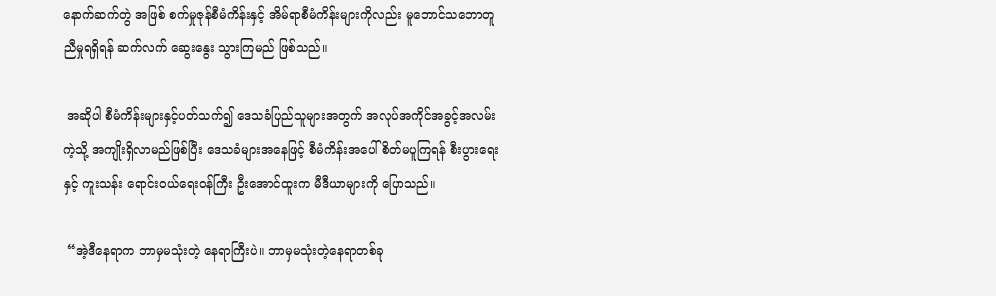နောက်ဆက်တွဲ အဖြစ် စက်မှုဇုန်စီမံကိန်းနှင့် အိမ်ရာစီမံကိန်းများကိုလည်း မူဘောင်သဘောတူညီမှုရရှိရန် ဆက်လက် ဆွေးနွေး သွားကြမည် ဖြစ်သည်။

 အဆိုပါ စီမံကိန်းများနှင့်ပတ်သက်၍ ဒေသခံပြည်သူများအတွက် အလုပ်အကိုင်အခွင့်အလမ်းကဲ့သို့ အကျိုးရှိလာမည်ဖြစ်ပြီး ဒေသခံများအနေဖြင့် စီမံကိန်းအပေါ် စိတ်မပူကြရန် စီးပွားရေးနှင့် ကူးသန်း ရောင်းဝယ်ရေးဝန်ကြီး ဦးအောင်ထူးက မီဒီယာများကို ပြောသည်။

 “အဲ့ဒီနေရာက ဘာမှမသုံးတဲ့ နေရာကြီးပဲ။ ဘာမှမသုံးတဲ့နေရာတစ်ခု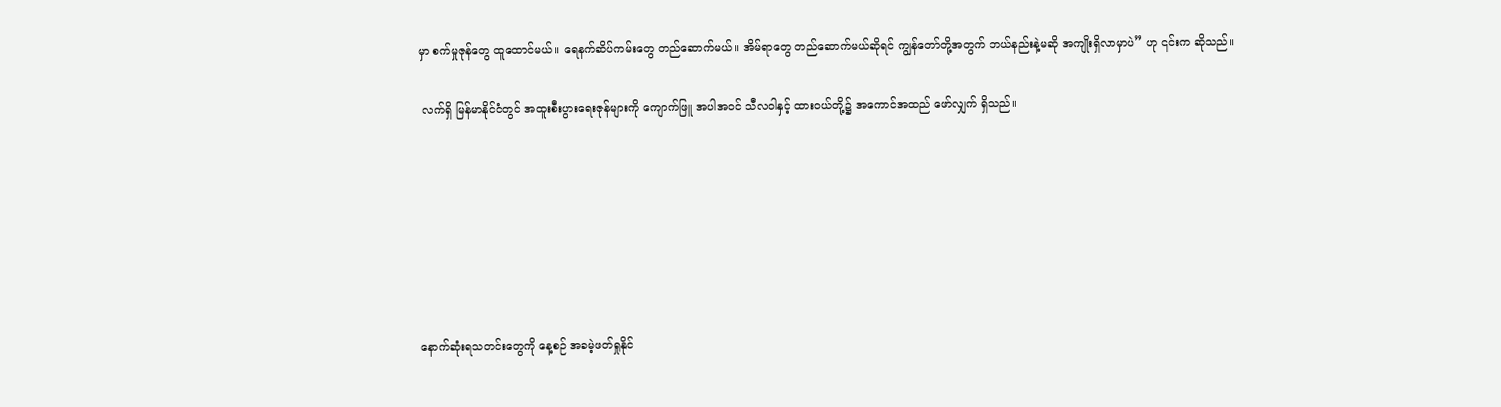မှာ စက်မှုဇုန်တွေ ထူထောင်မယ်။ ရေနက်ဆိပ်ကမ်းတွေ တည်ဆောက်မယ်။ အိမ်ရာတွေ တည်ဆောက်မယ်ဆိုရင် ကျွန်တော်တို့အတွက် ဘယ်နည်းနဲ့မဆို အကျိုးရှိလာမှာပဲ” ဟု ၎င်းက ဆိုသည်။

 လက်ရှိ မြန်မာနိုင်ငံတွင် အထူးစီးပွားရေးဇုန်များကို ကျောက်ဖြူ အပါအဝင် သီလဝါနှင့် ထားဝယ်တို့၌ အကောင်အထည် ဖော်လျှက် ရှိသည်။







နောက်ဆုံးရသတင်းတွေကို နေ့စဉ် အခမဲ့ဖတ်ရှုနိုင်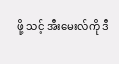ဖို့ သင့် အီးမေးလ်ကို ဒီ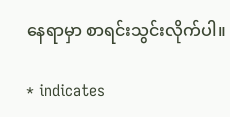နေရာမှာ စာရင်းသွင်းလိုက်ပါ။

* indicates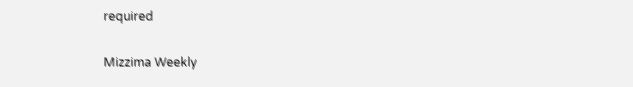required

Mizzima Weekly